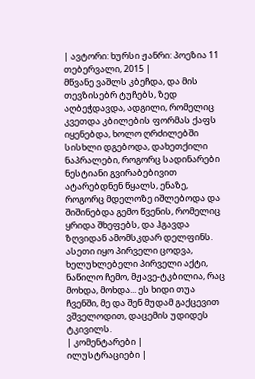| ავტორი: ხურსი ჟანრი: პოეზია 11 თებერვალი, 2015 |
მწვანე ვაშლს კბეჩდა, და მის თევზისებრ ტუჩებს, ზედ აღბეჭდავდა, ადგილი, რომელიც კვეთდა კბილების ფორმას ქაფს იყენებდა, ხოლო ღრძილებში სისხლი დგებოდა, დახეთქილი ნაპრალები, როგორც სადინარები ნესტიანი გვირაბებივით ატარებდნენ წყალს, ენაზე, როგორც მდელოზე იშლებოდა და შიშინებდა გემო წვენის, რომელიც ყრიდა შხეფებს, და ჰგავდა ზღვიდან ამომსკდარ დელფინს.
ასეთი იყო პირველი ცოდვა, ხელუხლებელი პირველი აქტი, ნაწილო ჩემო, მჟავე-ტკბილია, რაც მოხდა, მოხდა... ეს ხიდი თუა ჩვენში, მე და შენ მუდამ გაქცევით ვშველოდით, დაცემის უდიდეს ტკივილს.
| კომენტარები |
ილუსტრაციები |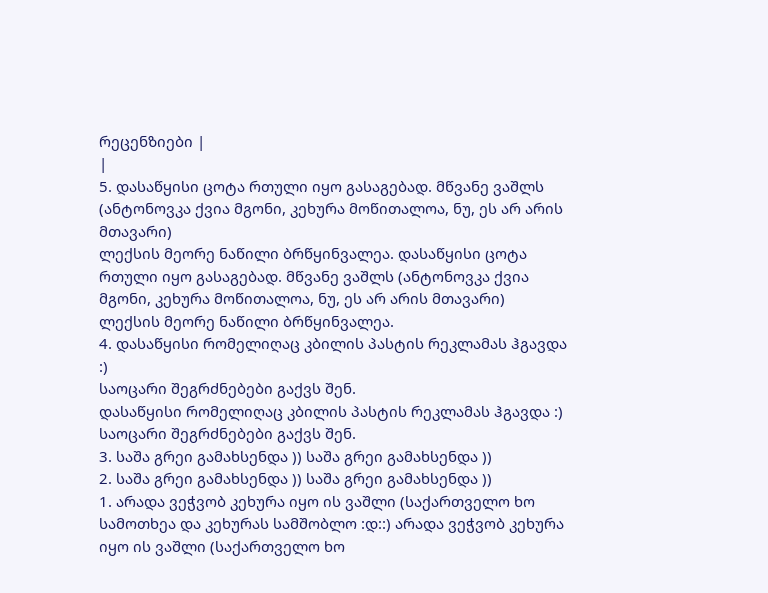რეცენზიები |
|
5. დასაწყისი ცოტა რთული იყო გასაგებად. მწვანე ვაშლს (ანტონოვკა ქვია მგონი, კეხურა მოწითალოა, ნუ, ეს არ არის მთავარი)
ლექსის მეორე ნაწილი ბრწყინვალეა. დასაწყისი ცოტა რთული იყო გასაგებად. მწვანე ვაშლს (ანტონოვკა ქვია მგონი, კეხურა მოწითალოა, ნუ, ეს არ არის მთავარი)
ლექსის მეორე ნაწილი ბრწყინვალეა.
4. დასაწყისი რომელიღაც კბილის პასტის რეკლამას ჰგავდა :)
საოცარი შეგრძნებები გაქვს შენ.
დასაწყისი რომელიღაც კბილის პასტის რეკლამას ჰგავდა :)
საოცარი შეგრძნებები გაქვს შენ.
3. საშა გრეი გამახსენდა )) საშა გრეი გამახსენდა ))
2. საშა გრეი გამახსენდა )) საშა გრეი გამახსენდა ))
1. არადა ვეჭვობ კეხურა იყო ის ვაშლი (საქართველო ხო სამოთხეა და კეხურას სამშობლო :დ::) არადა ვეჭვობ კეხურა იყო ის ვაშლი (საქართველო ხო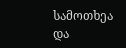სამოთხეა და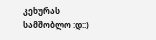კეხურას სამშობლო :დ::)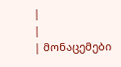|
|
| მონაცემები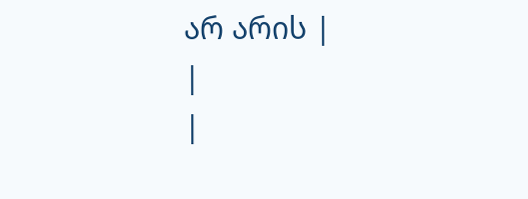არ არის |
|
|